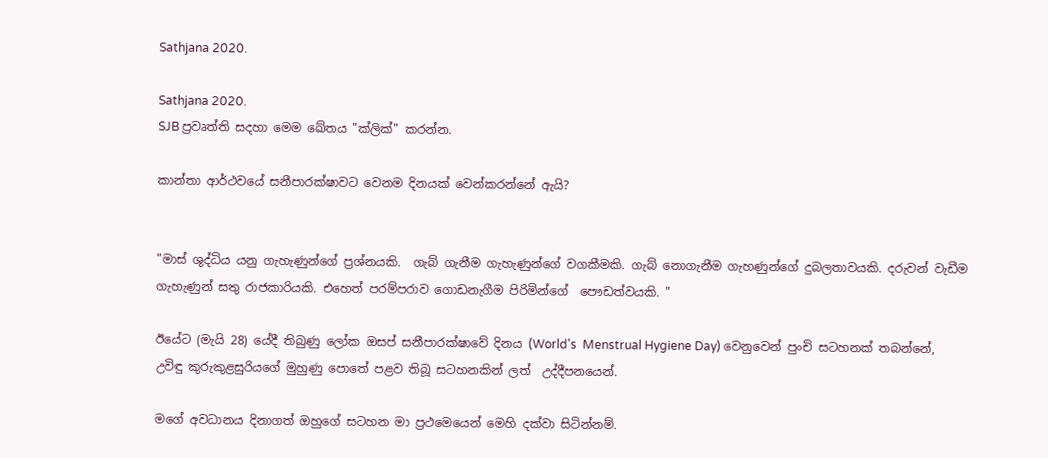Sathjana 2020.

Sathjana 2020.
SJB ප්‍රවෘත්ති සදහා මෙම ඛේතය "ක්ලික්" කරන්න.

කාන්තා ආර්ථවයේ සනීපාරක්ෂාවට වෙනම දිනයක් වෙන්කරන්නේ ඇයි?


"මාස් ශුද්ධිය යනු ගැහැණුන්ගේ ප්‍රශ්නයකි.  ගැබ් ගැනීම ගැහැණුන්ගේ වගකීමකි. ගැබ් නොගැනීම ගැහණුන්ගේ දුබලතාවයකි. දරුවන් වැඩීම ගැහැණුන් සතු රාජකාරියකි. එහෙත් පරම්පරාව ගොඩනැගීම පිරිමින්ගේ  පෞඩත්වයකි. "

ඊයේට (මැයි 28) යේදී තිබුණු ලෝක ඔසප් සනීපාරක්ෂාවේ දිනය (World's  Menstrual Hygiene Day) වෙනුවෙන් පුංචි සටහනක්‌ තබන්නේ,  උවිඳු කුරුකුළසුරියගේ මුහුණු පොතේ පළව තිබූ සටහනකින් ලත්  උද්දීපනයෙන්.

මගේ අවධානය දිනාගත් ඔහුගේ සටහන මා ප්‍රථමෙයෙන් මෙහි දක්වා සිටින්නම්.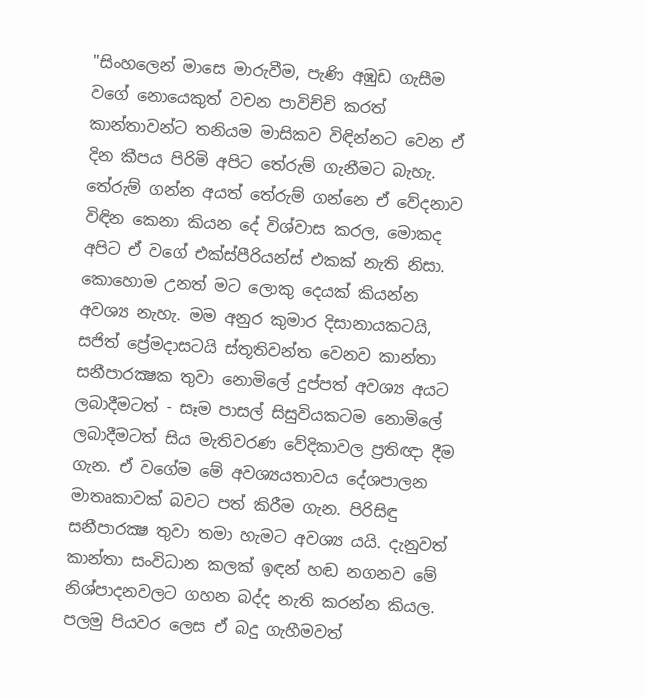"සිංහලෙන් මාසෙ මාරුවීම, පැණි අඹුඩ ගැසීම වගේ නොයෙකුත් වචන පාවිච්චි කරත් කාන්තාවන්ට තනියම මාසිකව විඳින්නට වෙන ඒ දින කීපය පිරිමි අපිට තේරුම් ගැනීමට බැහැ. තේරුම් ගන්න අයත් තේරුම් ගන්නෙ ඒ වේදනාව විඳින කෙනා කියන දේ විශ්වාස කරල, මොකද අපිට ඒ වගේ එක්ස්පීරියන්ස් එකක් නැති නිසා. කොහොම උනත් මට ලොකු දෙයක් කියන්න අවශ්‍ය නැහැ. මම අනුර කුමාර දිසානායකටයි, සජිත් ප්‍රේමදාසටයි ස්තූතිවන්ත වෙනව කාන්තා සනීපාරක්‍ෂක තුවා නොමිලේ දුප්පත් අවශ්‍ය අයට ලබාදීමටත් - සෑම පාසල් සිසුවියකටම නොමිලේ ලබාදීමටත් සිය මැතිවරණ වේදිකාවල ප්‍රතිඥා දීම ගැන. ඒ වගේම මේ අවශ්‍යයතාවය දේශපාලන මාතෘකාවක් බවට පත් කිරීම ගැන. පිරිසිඳු සනීපාරක්‍ෂ තුවා තමා හැමට අවශ්‍ය යයි. දැනුවත් කාන්තා සංවිධාන කලක් ඉඳන් හඬ නගනව මේ නිශ්පාදනවලට ගහන බද්ද නැති කරන්න කියල. පලමු පියවර ලෙස ඒ බදු ගැහීමවත්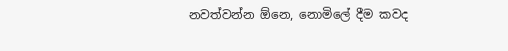නවත්වන්න ඕනෙ, නොමිලේ දීම කවද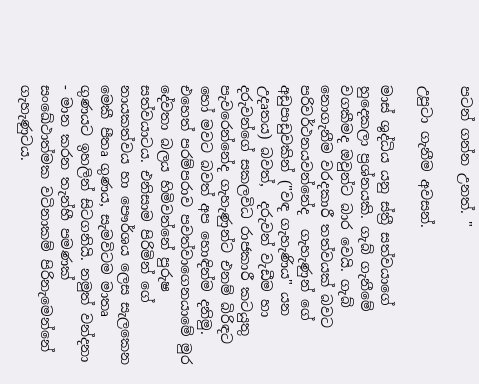පටන් ගන්න උනත්. "

උපුටා ගැනීම අවසන්.

මාස් ශුද්ධිය යනු ස්ත්‍රී සත්වයාගේ හුදෙකලා ප්‍රශ්නයකි. ගැබ් ගැනීමේ වගකීමද ඔවුන්ට බාර වෙයි. ගැබ් නොගැනීම වරදකාරී තත්වයක්‌ බවට පරිවර්ථනයවන්නේද  ගැහැණුන් ගේ අඩුපාඩුවකින් ("වඳ ගැහැණිය" යන උදෘතය) බවත්,  දරුවන් වැඩීම හා දරුවන්ගේ සකලවිධ රාජකාරී කටයුතු පැවරෙන්නේද ගැහැණුන්ට එනම් බිරිඳට හෝ මවට බවත් අප හොඳින්ම දනිමු. එහෙත් පරම්පරාව පවත්වාගෙනයාමේ මුර දේවතා බලය හිමිවන්නේ පුරුෂ සත්වයාටය. එනිසාම පිරිමින් ගේ නායකත්වය හා පෞර්ශය ලෙස සැලකෙන මෙකී පීතෘ ගුණය, සැමවිටම මාතෘ ගුණයට ඉහලින් සිටගනියි. නමුත් වන්දනා - මාන කරන තැන්හී පමණක් සංඛේථාත්මක වටිනාකම් පිරිනැමෙන්නේ ගැහැණුටය.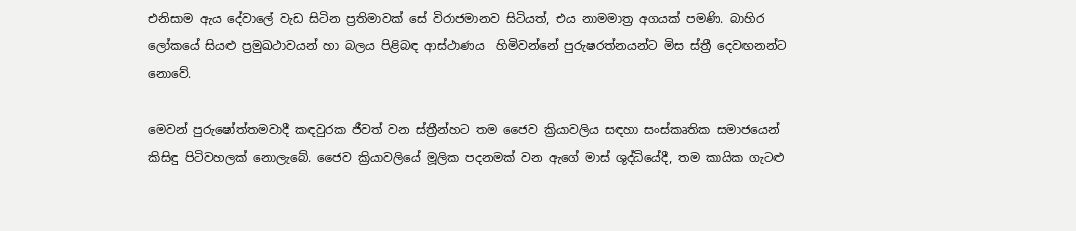එනිසාම ඇය දේවාලේ වැඩ සිටින ප්‍රතිමාවක් සේ විරාජමානව සිටියත්, එය නාමමාත්‍ර අගයක්‌ පමණි. බාහිර ලෝකයේ සියළු ප්‍රමුඛථාවයන් හා බලය පිළිබඳ ආස්ථාණය  හිමිවන්නේ පුරුෂරත්නයන්ට මිස ස්ත්‍රී දෙවඟනන්ට නොවේ.

මෙවන් පුරුෂෝත්තමවාදී කඳවුරක ජීවත් වන ස්ත්‍රීන්හට තම ජෛව ක්‍රියාවලිය සඳහා සංස්කෘතික සමාජයෙන් කිසිඳු පිටිවහලක් නොලැබේ. ජෛව ක්‍රියාවලියේ මූලික පදනමක්‌ වන ඇගේ මාස් ශුද්ධියේදී, තම කායික ගැටළු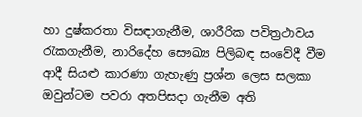හා දුෂ්කරතා විසඳාගැනීම, ශාරීරික පවිත්‍රථාවය රැකගැනීම, නාරිදේහ සෞඛ්‍ය පිලිබඳ සංවේදී වීම ආදී සියළු කාරණා ගැහැණු ප්‍රශ්න ලෙස සලකා ඔවුන්ටම පවරා අතපිසදා ගැනීම අති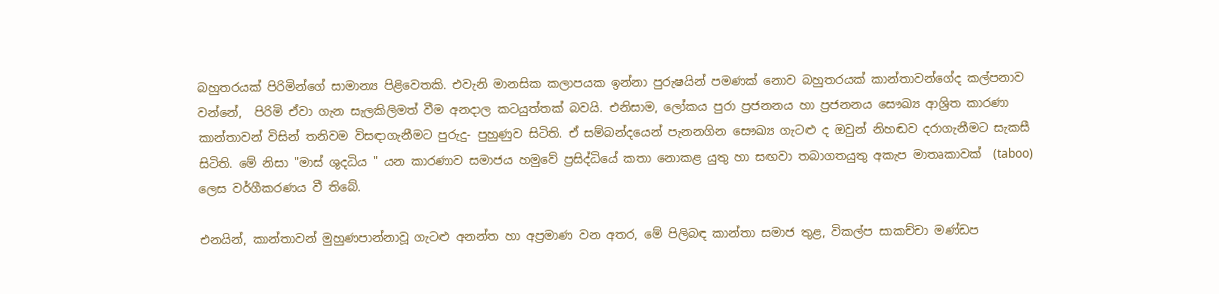බහුතරයක් පිරිමින්ගේ සාමාන්‍ය පිළිවෙතකි. එවැනි මානසික කලාපයක ඉන්නා පුරුෂයින් පමණක්‌ නොව බහුතරයක් කාන්තාවන්ගේද කල්පනාව වන්නේ,  පිරිමි ඒවා ගැන සැලකිලිමත් වීම අනදාල කටයුත්තක් බවයි. එනිසාම, ලෝකය පුරා ප්‍රජනනය හා ප්‍රජනනය සෞඛ්‍ය ආශ්‍රිත කාරණා කාන්තාවන් විසින් තනිවම විසඳාගැනීමට පුරුදු- පුහුණුව සිටිති. ඒ සම්බන්දයෙන් පැනනගින සෞඛ්‍ය ගැටළු ද ඔවුන් නිහඬව දරාගැනීමට සැකසී  සිටිති. මේ නිසා "මාස් ශුදධිය " යන කාරණාව සමාජය හමුවේ ප්‍රසිද්ධියේ කතා නොකළ යුතු හා සඟවා තබාගතයුතු අකැප මාතෘකාවක්‌  (taboo) ලෙස වර්ගීකරණය වී තිබේ.

එනයින්, කාන්තාවන් මුහුණපාන්නාවූ ගැටළු අනන්ත හා අප්‍රමාණ වන අතර, මේ පිලිබඳ කාන්තා සමාජ තුළ, විකල්ප සාකච්චා මණ්ඩප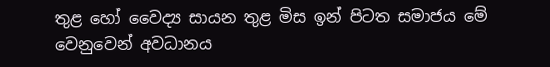තුළ හෝ වෛද්‍ය සායන තුළ මිස ඉන් පිටත සමාජය මේ වෙනුවෙන් අවධානය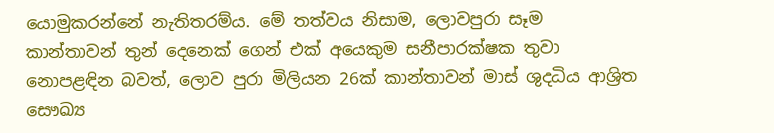යොමුකරන්නේ නැතිතරම්ය. මේ තත්වය නිසාම, ලොවපුරා සෑම කාන්තාවන් තුන් දෙනෙක් ගෙන් එක් අයෙකුම සනීපාරක්ෂක තුවා නොපළඳින බවත්, ලොව පුරා මිලියන 26ක්‌ කාන්තාවන් මාස් ශුදධිය ආශ්‍රිත සෞඛ්‍ය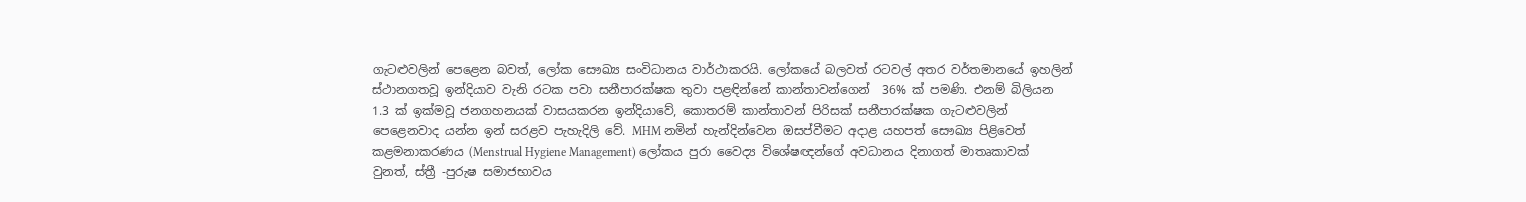ගැටළුවලින් පෙළෙන බවත්, ලෝක සෞඛ්‍ය සංවිධානය වාර්ථාකරයි. ලෝකයේ බලවත් රටවල් අතර වර්තමානයේ ඉහලින් ස්ථානගතවූ ඉන්දියාව වැනි රටක පවා සනීපාරක්ෂක තුවා පළඳින්නේ කාන්තාවන්ගෙන්  36% ක්‌ පමණි. එනම් බිලියන 1.3 ක්‌ ඉක්මවූ ජනගහනයක්‌ වාසයකරන ඉන්දියාවේ, කොතරම් කාන්තාවන් පිරිසක් සනීපාරක්ෂක ගැටළුවලින් පෙළෙනවාද යන්න ඉන් සරළව පැහැදිලි වේ. MHM නමින් හැන්දින්වෙන ඔසප්වීමට අදාළ යහපත් සෞඛ්‍ය පිළිවෙත් කළමනාකරණය (Menstrual Hygiene Management) ලෝකය පුරා වෛද්‍ය විශේෂඥන්ගේ අවධානය දිනාගත් මාතෘකාවක්‌ වුනත්, ස්ත්‍රී -පුරුෂ සමාජභාවය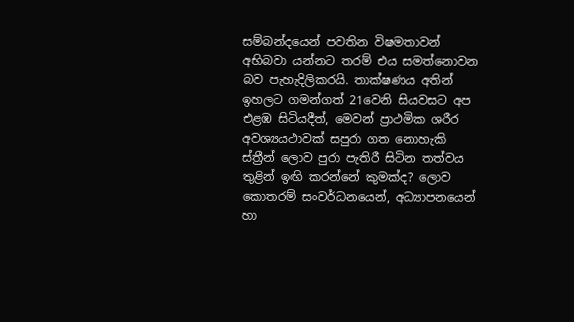සම්බන්දයෙන් පවතින විෂමතාවන් අභිබවා යන්නට තරම් එය සමත්නොවන බව පැහැදිලිකරයි. තාක්ෂණය අතින් ඉහලට ගමන්ගත් 21වෙනි සියවසට අප එළඹ සිටියදීත්, මෙවන් ප්‍රාථමික ශරීර අවශ්‍යයථාවක්‌ සපුරා ගත නොහැකි ස්ත්‍රීන් ලොව පුරා පැතිරී සිටින තත්වය තුළින් ඉඟි කරන්නේ කුමක්ද? ලොව කොතරම් සංවර්ධනයෙන්, අධ්‍යාපනයෙන් හා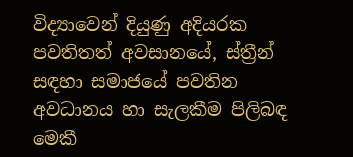විද්‍යාවෙන් දියුණු අදියරක පවතිතත් අවසානයේ, ස්ත්‍රීන් සඳහා සමාජයේ පවතින අවධානය හා සැලකීම පිලිබඳ මෙකී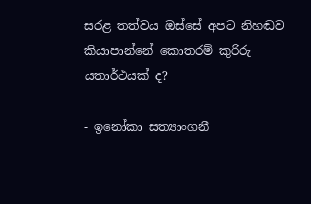සරළ තත්වය ඔස්සේ අපට නිහඬව කියාපාන්නේ කොතරම් කුරිරු යතාර්ථයක්‌ ද?

- ඉනෝකා සත්‍යාංගනී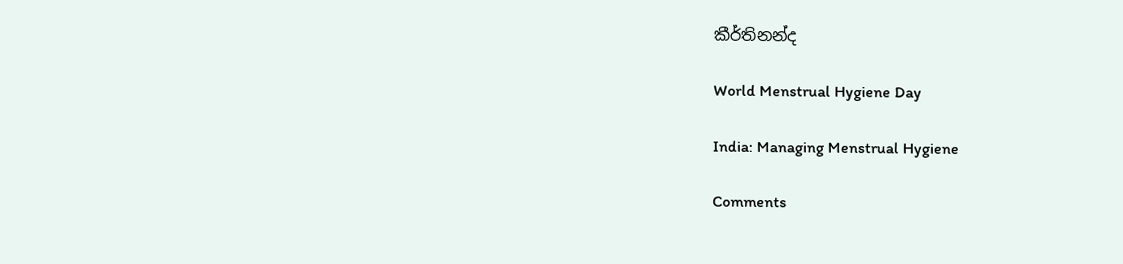කීර්තිනන්ද

World Menstrual Hygiene Day

India: Managing Menstrual Hygiene

Comments